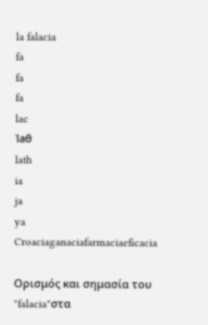la falacia
fa
fa
fa
lac
ˈlaθ
lath
ia
ja
ya
Croaciaganaciafarmaciaeficacia

Ορισμός και σημασία του "falacia"στα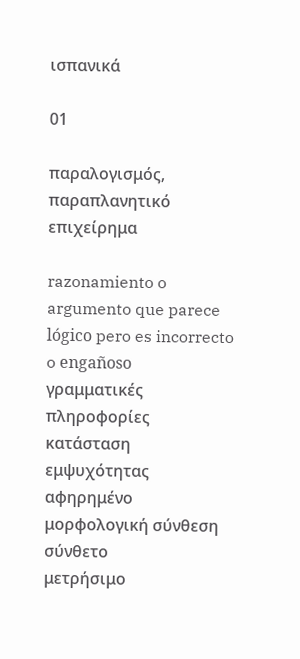ισπανικά

01

παραλογισμός, παραπλανητικό επιχείρημα

razonamiento o argumento que parece lógico pero es incorrecto o engañoso
γραμματικές πληροφορίες
κατάσταση εμψυχότητας
αφηρημένο
μορφολογική σύνθεση
σύνθετο
μετρήσιμο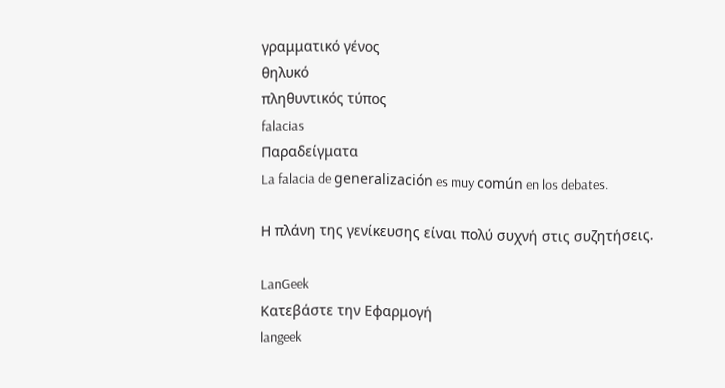γραμματικό γένος
θηλυκό
πληθυντικός τύπος
falacias
Παραδείγματα
La falacia de generalización es muy común en los debates.

Η πλάνη της γενίκευσης είναι πολύ συχνή στις συζητήσεις.

LanGeek
Κατεβάστε την Εφαρμογή
langeek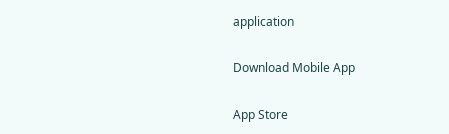application

Download Mobile App

App Store